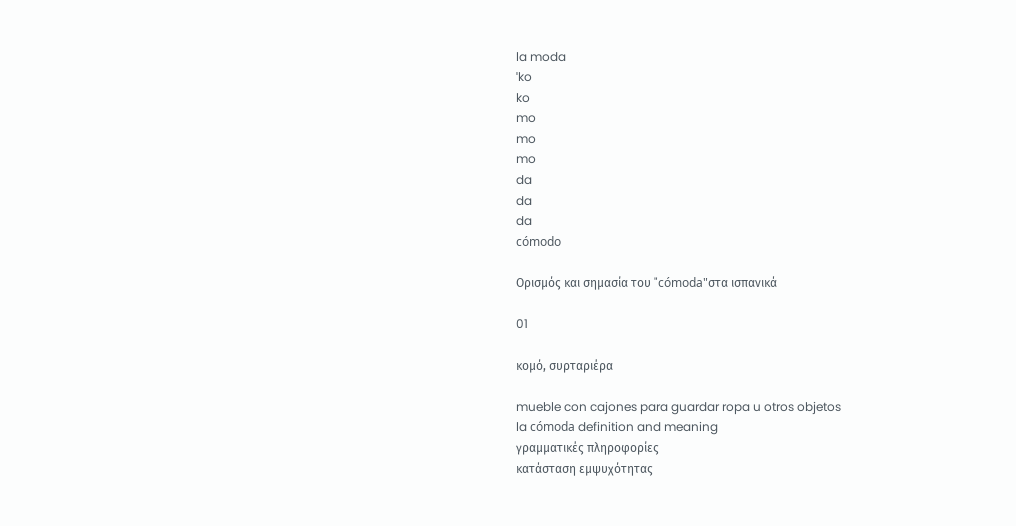la moda
ˈko
ko
mo
mo
mo
da
da
da
cómodo

Ορισμός και σημασία του "cómoda"στα ισπανικά

01

κομό, συρταριέρα

mueble con cajones para guardar ropa u otros objetos
la cómoda definition and meaning
γραμματικές πληροφορίες
κατάσταση εμψυχότητας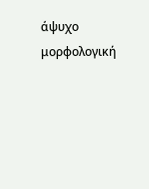άψυχο
μορφολογική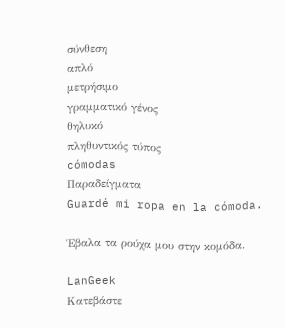σύνθεση
απλό
μετρήσιμο
γραμματικό γένος
θηλυκό
πληθυντικός τύπος
cómodas
Παραδείγματα
Guardé mi ropa en la cómoda.

Έβαλα τα ρούχα μου στην κομόδα.

LanGeek
Κατεβάστε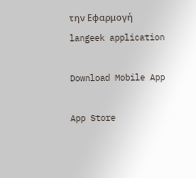την Εφαρμογή
langeek application

Download Mobile App

App Store